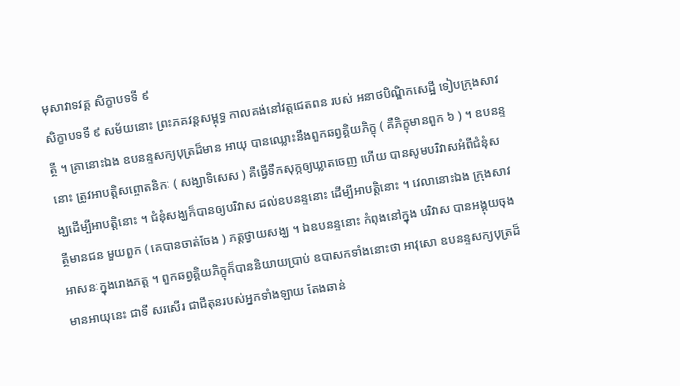មុសាវាទវគ្គ សិក្ខាបទទី ៩
សិក្ខាបទទី ៩ សម័យនោះ ព្រះភគវន្តសម្ពុទ្ធ កាលគង់នៅវត្តជេតពន របស់ អនាថបិណ្ឌិកសេដ្ឋី ទៀបក្រុងសាវត្ថី ។ គ្រានោះឯង ឧបនន្ទសក្យបុត្រដ៏មាន អាយុ បានឈ្លោះនឹងពួកឆព្វគ្គិយភិក្ខុ ( គឺភិក្ខុមានពួក ៦ ) ។ ឧបនន្ទនោះ ត្រូវអាបត្តិសព្ចោតនិកៈ ( សង្ឃាទិសេស ) គឺធ្វើទឹកសុក្កឲ្យឃ្លាតចេញ ហើយ បានសូមបរិវាសអំពីជំនុំសង្ឃដើម្បីអាបត្តិនោះ ។ ជំនុំសង្ឃក៏បានឲ្យបរិវាស ដល់ឧបនន្ទនោះ ដើម្បីអាបត្តិនោះ ។ វេលានោះឯង ក្រុងសាវត្ថីមានជន មួយពួក ( គេបានចាត់ចែង ) ភត្តថ្វាយសង្ឃ ។ ឯឧបនន្ទនោះ កំពុងនៅក្នុង បរិវាស បានអង្គុយចុងអាសនៈក្នុងរោងភត្ត ។ ពួកឆព្វគ្គិយភិក្ខុក៏បាននិយាយប្រាប់ ឧបាសកទាំងនោះថា អាវុសោ ឧបនន្ទសក្យបុត្រដ៏មានអាយុនេះ ជាទី សរសើរ ជាជីតុនរបស់អ្នកទាំងឡាយ តែងឆាន់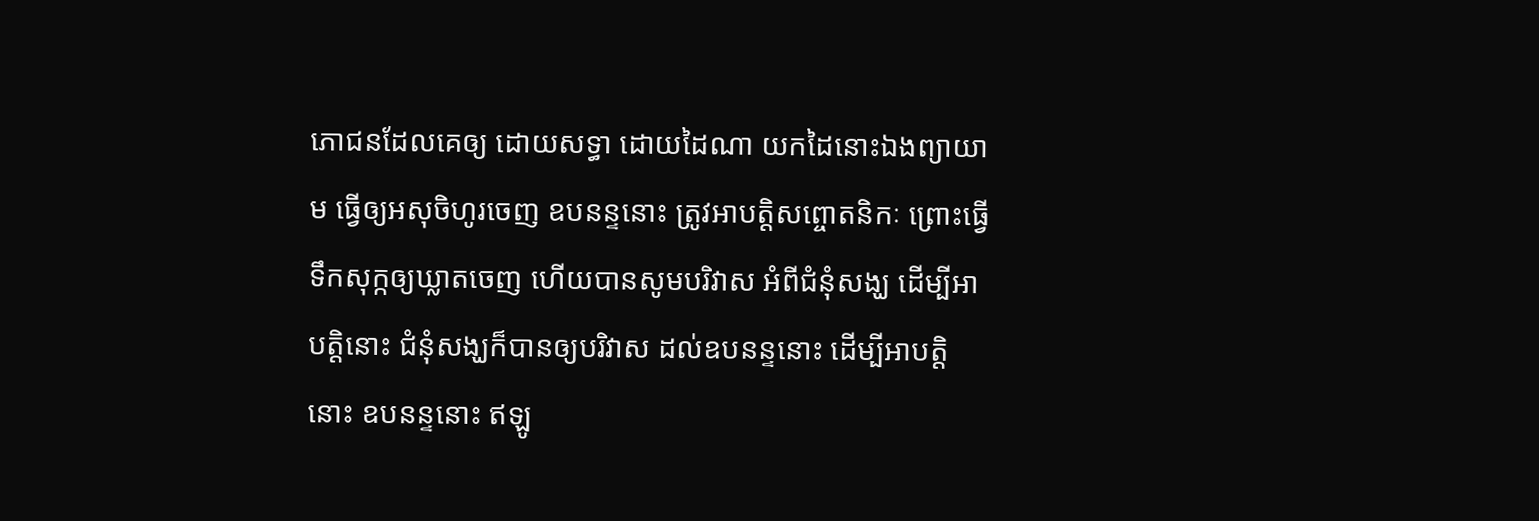ភោជនដែលគេឲ្យ ដោយសទ្ធា ដោយដៃណា យកដៃនោះឯងព្យាយាម ធ្វើឲ្យអសុចិហូរចេញ ឧបនន្ទនោះ ត្រូវអាបត្តិសព្ចោតនិកៈ ព្រោះធ្វើទឹកសុក្កឲ្យឃ្លាតចេញ ហើយបានសូមបរិវាស អំពីជំនុំសង្ឃ ដើម្បីអាបត្តិនោះ ជំនុំសង្ឃក៏បានឲ្យបរិវាស ដល់ឧបនន្ទនោះ ដើម្បីអាបត្តិនោះ ឧបនន្ទនោះ ឥឡូ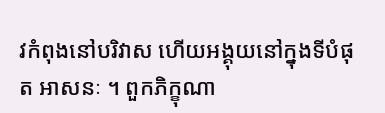វកំពុងនៅបរិវាស ហើយអង្គុយនៅក្នុងទីបំផុត អាសនៈ ។ ពួកភិក្ខុណា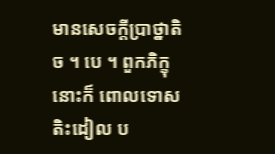មានសេចក្តីប្រាថ្នាតិច ។ បេ ។ ពួកភិក្ខុនោះក៏ ពោលទោសតិះដៀល ប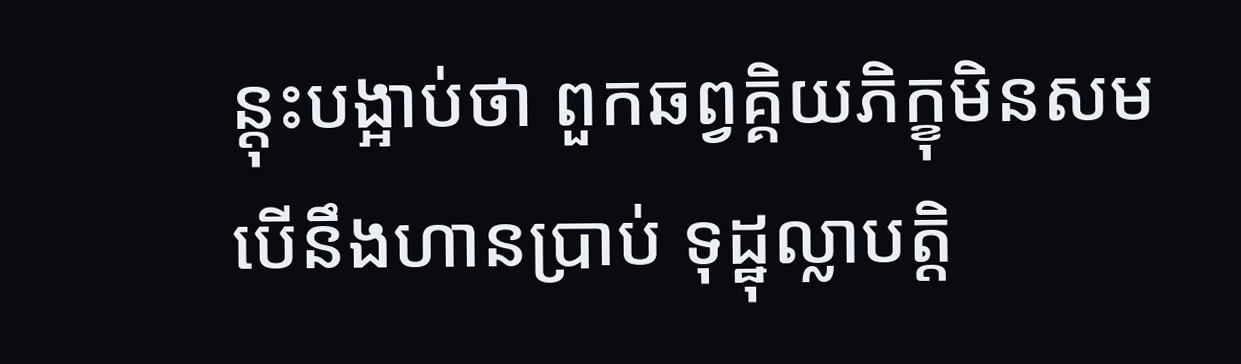ន្តុះបង្អាប់ថា ពួកឆព្វគ្គិយភិក្ខុមិនសមបើនឹងហានប្រាប់ ទុដ្ឋុល្លាបត្តិ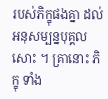របស់ភិក្ខុផងគ្នា ដល់អនុសម្បន្នបុគ្គលសោះ ។ គ្រានោះ ភិក្ខុ ទាំង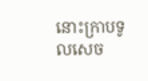នោះក្រាបទូលសេច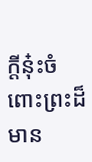ក្តីនុ៎ះចំពោះព្រះដ៏មាន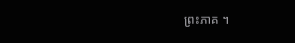ព្រះភាគ ។